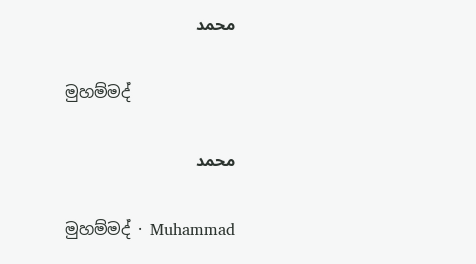محمد

මුහම්මද්

محمد

මුහම්මද් · Muhammad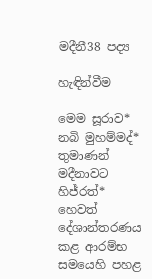මදීනී38 පද්‍ය

හැඳින්වීම

මෙම සූරාව* නබි මුහම්මද්* තුමාණන් මදීනාවට හිජ්රත්* හෙවත් දේශාන්තරණය කළ ආරම්භ සමයෙහි පහළ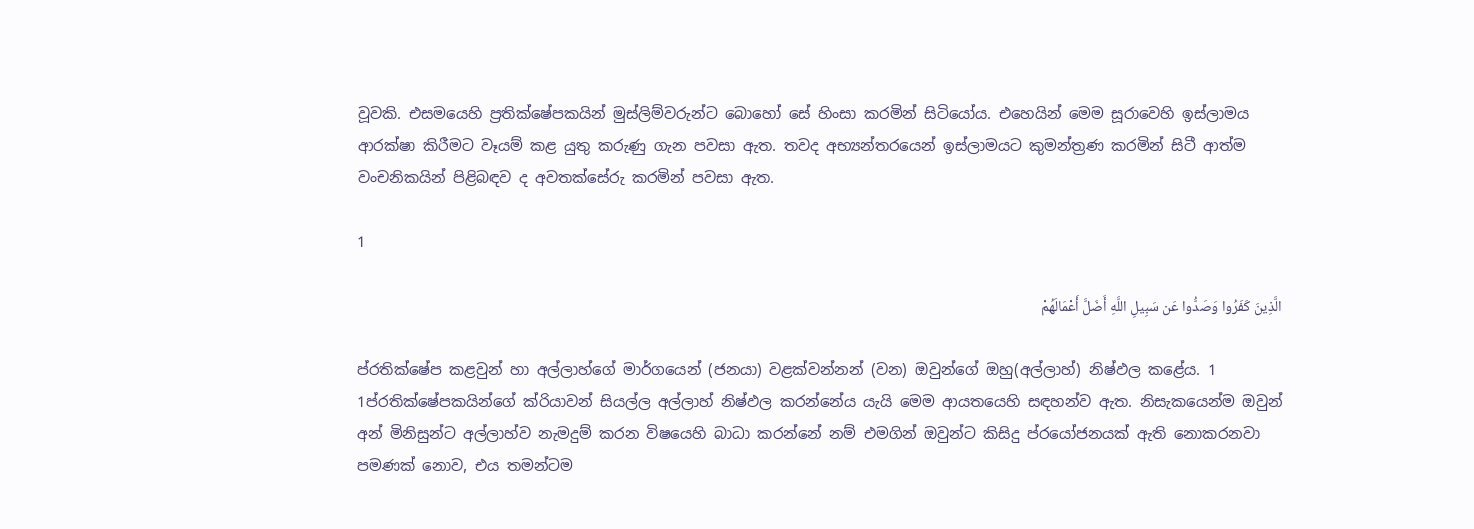වූවකි. එසමයෙහි ප්‍රතික්ෂේපකයින් මුස්ලිම්වරුන්ට බොහෝ සේ හිංසා කරමින් සිටියෝය. එහෙයින් මෙම සූරාවෙහි ඉස්ලාමය ආරක්ෂා කිරීමට වෑයම් කළ යුතු කරුණු ගැන පවසා ඇත. තවද අභ්‍යන්තරයෙන් ඉස්ලාමයට කුමන්ත්‍රණ කරමින් සිටී ආත්ම වංචනිකයින් පිළිබඳව ද අවතක්සේරු කරමින් පවසා ඇත.

1

الَّذِينَ كَفَرُوا وَصَدُّوا عَن سَبِيلِ اللَّهِ أَضَلَّ أَعْمَالَهُمْ

ප්රතික්ෂේප කළවුන් හා අල්ලාහ්ගේ මාර්ගයෙන් (ජනයා) වළක්වන්නන් (වන) ඔවුන්ගේ ඔහු(අල්ලාහ්) නිෂ්ඵල කළේය. 1
1ප්රතික්ෂේපකයින්ගේ ක්රියාවන් සියල්ල අල්ලාහ් නිෂ්ඵල කරන්නේය යැයි මෙම ආයතයෙහි සඳහන්ව ඇත. නිසැකයෙන්ම ඔවුන් අන් මිනිසුන්ට අල්ලාහ්ව නැමදුම් කරන විෂයෙහි බාධා කරන්නේ නම් එමගින් ඔවුන්ට කිසිදු ප්රයෝජනයක් ඇති නොකරනවා පමණක් නොව, එය තමන්ටම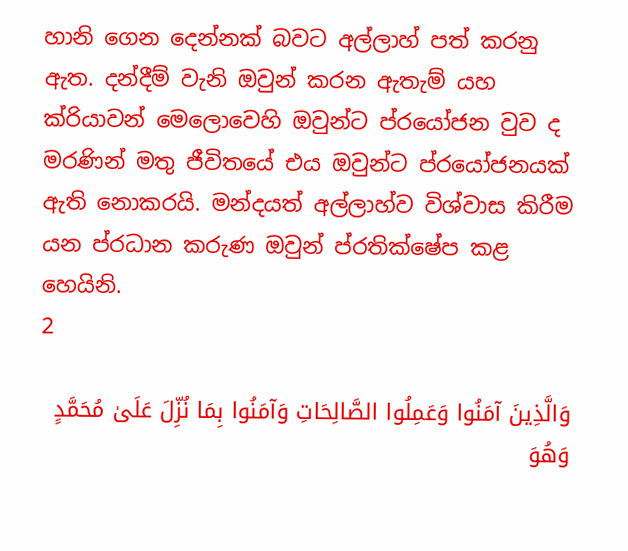හානි ගෙන දෙන්නක් බවට අල්ලාහ් පත් කරනු ඇත. දන්දීම් වැනි ඔවුන් කරන ඇතැම් යහ ක්රියාවන් මෙලොවෙහි ඔවුන්ට ප්රයෝජන වුව ද මරණින් මතු ජීවිතයේ එය ඔවුන්ට ප්රයෝජනයක් ඇති නොකරයි. මන්දයත් අල්ලාහ්ව විශ්වාස කිරීම යන ප්රධාන කරුණ ඔවුන් ප්රතික්ෂේප කළ හෙයිනි.
2

وَالَّذِينَ آمَنُوا وَعَمِلُوا الصَّالِحَاتِ وَآمَنُوا بِمَا نُزِّلَ عَلَىٰ مُحَمَّدٍ وَهُوَ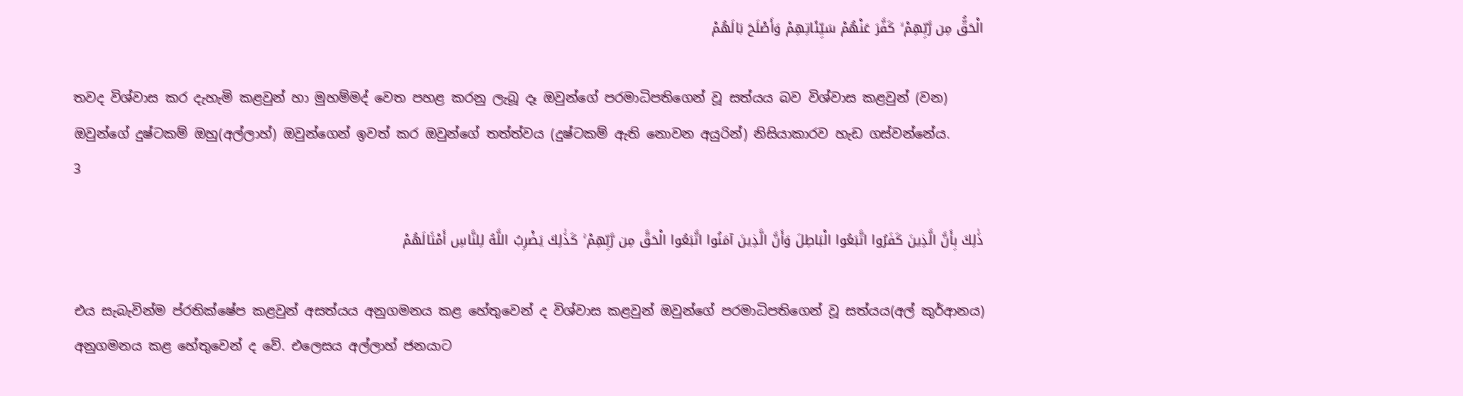الْحَقُّ مِن رَّبِّهِمْ ۙ كَفَّرَ عَنْهُمْ سَيِّئَاتِهِمْ وَأَصْلَحَ بَالَهُمْ

තවද විශ්වාස කර දැහැමි කළවුන් හා මුහම්මද් වෙත පහළ කරනු ලැබූ දෑ ඔවුන්ගේ පරමාධිපතිගෙන් වූ සත්යය බව විශ්වාස කළවුන් (වන) ඔවුන්ගේ දුෂ්ටකම් ඔහු(අල්ලාහ්) ඔවුන්ගෙන් ඉවත් කර ඔවුන්ගේ තත්ත්වය (දුෂ්ටකම් ඇති නොවන අයුරින්) නිසියාකාරව හැඩ ගස්වන්නේය.
3

ذَٰلِكَ بِأَنَّ الَّذِينَ كَفَرُوا اتَّبَعُوا الْبَاطِلَ وَأَنَّ الَّذِينَ آمَنُوا اتَّبَعُوا الْحَقَّ مِن رَّبِّهِمْ ۚ كَذَٰلِكَ يَضْرِبُ اللَّهُ لِلنَّاسِ أَمْثَالَهُمْ

එය සැබැවින්ම ප්රතික්ෂේප කළවුන් අසත්යය අනුගමනය කළ හේතුවෙන් ද විශ්වාස කළවුන් ඔවුන්ගේ පරමාධිපතිගෙන් වූ සත්යය(අල් කුර්ආනය) අනුගමනය කළ හේතුවෙන් ද වේ. එලෙසය අල්ලාහ් ජනයාට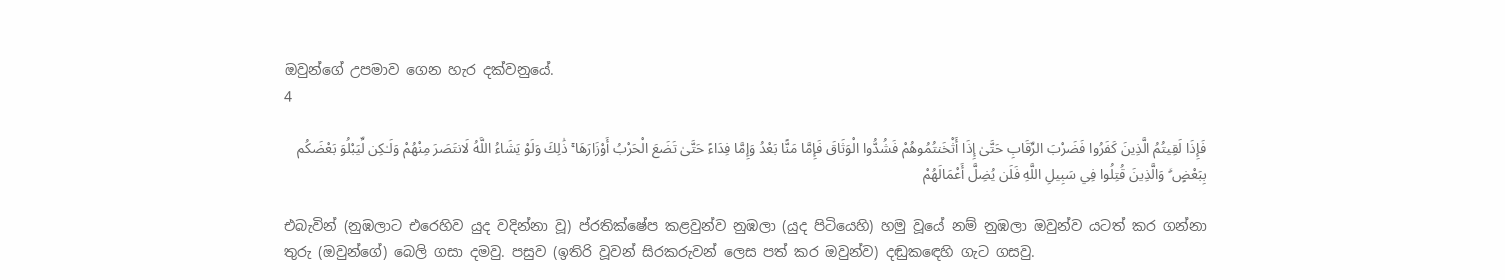ඔවුන්ගේ උපමාව ගෙන හැර දක්වනුයේ.
4

فَإِذَا لَقِيتُمُ الَّذِينَ كَفَرُوا فَضَرْبَ الرِّقَابِ حَتَّىٰ إِذَا أَثْخَنتُمُوهُمْ فَشُدُّوا الْوَثَاقَ فَإِمَّا مَنًّا بَعْدُ وَإِمَّا فِدَاءً حَتَّىٰ تَضَعَ الْحَرْبُ أَوْزَارَهَا ۚ ذَٰلِكَ وَلَوْ يَشَاءُ اللَّهُ لَانتَصَرَ مِنْهُمْ وَلَـٰكِن لِّيَبْلُوَ بَعْضَكُم بِبَعْضٍ ۗ وَالَّذِينَ قُتِلُوا فِي سَبِيلِ اللَّهِ فَلَن يُضِلَّ أَعْمَالَهُمْ

එබැවින් (නුඹලාට එරෙහිව යුද වදින්නා වූ) ප්රතික්ෂේප කළවුන්ව නුඹලා (යුද පිටියෙහි) හමු වූයේ නම් නුඹලා ඔවුන්ව යටත් කර ගන්නා තුරු (ඔවුන්ගේ) බෙලි ගසා දමවු. පසුව (ඉතිරි වූවන් සිරකරුවන් ලෙස පත් කර ඔවුන්ව) දඬුකඳෙහි ගැට ගසවු.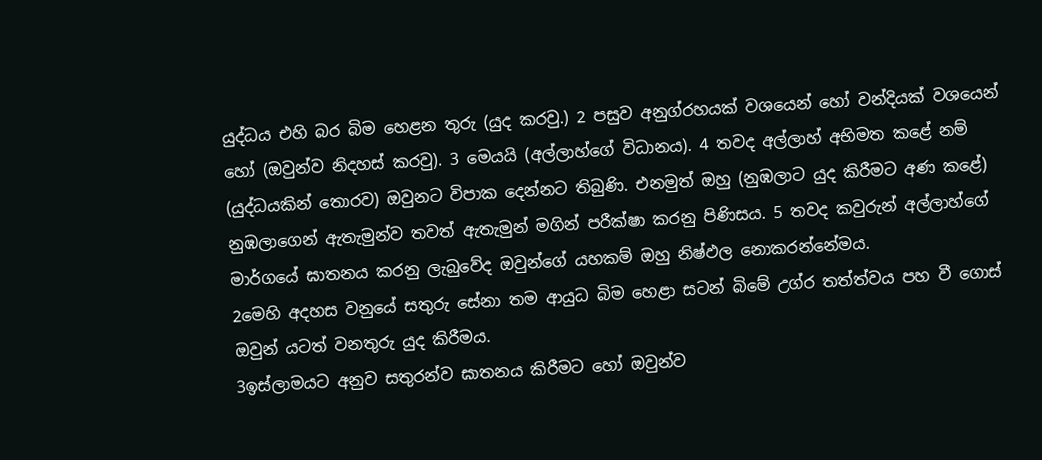යුද්ධය එහි බර බිම හෙළන තුරු (යුද කරවු.) 2 පසුව අනුග්රහයක් වශයෙන් හෝ වන්දියක් වශයෙන් හෝ (ඔවුන්ව නිදහස් කරවු). 3 මෙයයි (අල්ලාහ්ගේ විධානය). 4 තවද අල්ලාහ් අභිමත කළේ නම් (යුද්ධයකින් තොරව) ඔවුනට විපාක දෙන්නට තිබුණි. එනමුත් ඔහු (නුඹලාට යුද කිරීමට අණ කළේ) නුඹලාගෙන් ඇතැමුන්ව තවත් ඇතැමුන් මගින් පරීක්ෂා කරනු පිණිසය. 5 තවද කවුරුන් අල්ලාහ්ගේ මාර්ගයේ ඝාතනය කරනු ලැබුවේද ඔවුන්ගේ යහකම් ඔහු නිෂ්ඵල නොකරන්නේමය.
2මෙහි අදහස වනුයේ සතුරු සේනා තම ආයුධ බිම හෙළා සටන් බිමේ උග්ර තත්ත්වය පහ වී ගොස් ඔවුන් යටත් වනතුරු යුද කිරීමය.
3ඉස්ලාමයට අනුව සතුරන්ව ඝාතනය කිරීමට හෝ ඔවුන්ව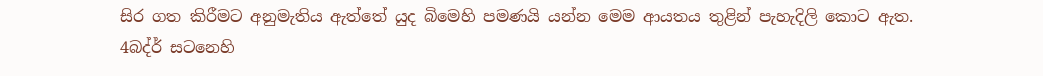සිර ගත කිරීමට අනුමැතිය ඇත්තේ යුද බිමෙහි පමණයි යන්න මෙම ආයතය තුළින් පැහැදිලි කොට ඇත.
4බද්ර් සටනෙහි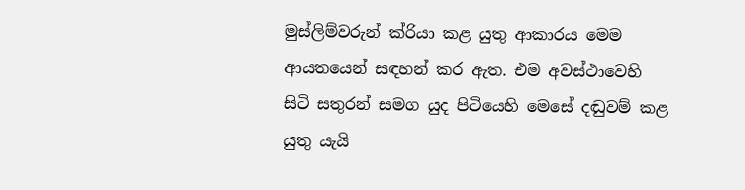මුස්ලිම්වරුන් ක්රියා කළ යුතු ආකාරය මෙම ආයතයෙන් සඳහන් කර ඇත. එම අවස්ථාවෙහි සිටි සතුරන් සමග යුද පිටියෙහි මෙසේ දඬුවම් කළ යුතු යැයි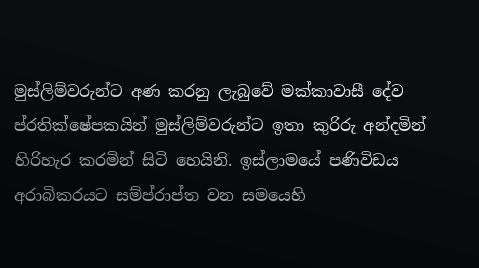මුස්ලිම්වරුන්ට අණ කරනු ලැබුවේ මක්කාවාසී දේව ප්රතික්ෂේපකයින් මුස්ලිම්වරුන්ට ඉතා කුරිරු අන්දමින් හිරිහැර කරමින් සිටි හෙයිනි. ඉස්ලාමයේ පණිවිඩය අරාබිකරයට සම්ප්රාප්ත වන සමයෙහි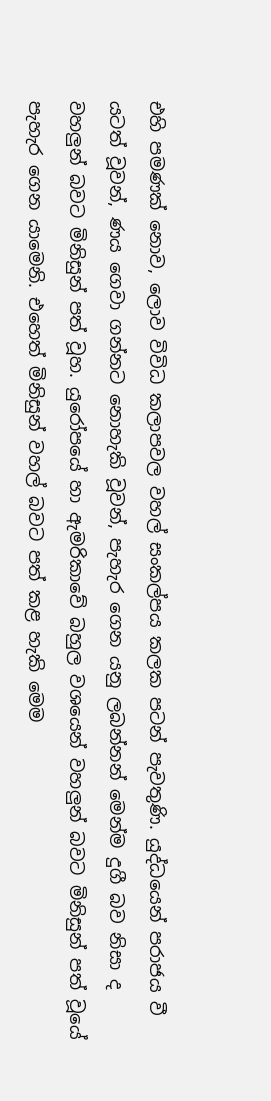එහි පමණක් නොව, ලොව විවිධ කලාපවල වහල් සංකල්පය කලක පටන් පැවතුණි. යුද්ධයෙන් පරාජය වී යටත් වූවන්, ණය ගෙවා ගන්නට නොහැකි වූවන්, පැහැර ගෙන යනු ලබන්නන් මෙන්ම දුගී බව නිසා ද වහලුන් බවට මිනිසුන් පත් වූහ. යුරෝපයේ හා ඇමරිකාවේ බහුල වශයෙන් වහලුන් බවට මිනිසුන් පත් වූයේ පැහැර ගෙන යාමෙනි. එහෙත් මිනිසුන් වහල් බවට පත් කළ හැකි මෙම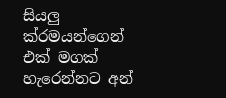සියලු ක්රමයන්ගෙන් එක් මගක් හැරෙන්නට අන්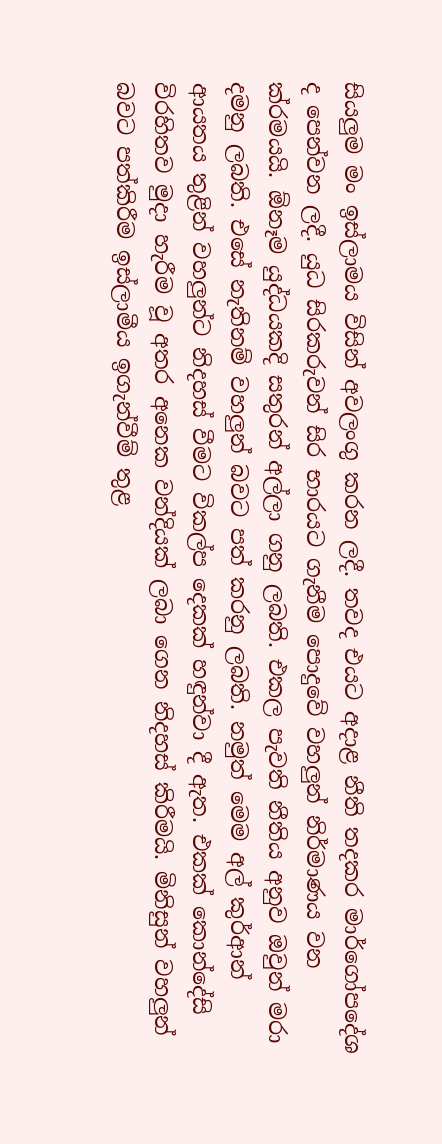සියලුම මං ඉස්ලාමය විසින් අවලංගු කරන ලදී. තවද එයට අදාළ නීති තදකර මාර්ගෝපදේශ ද පෙන්වන ලදී. යුධ සිරකරුවන් සිර භාරයට ගැනීම පොදුවේ වහලුන් නිර්මාණය වන ක්රමයයි. ඕනෑම යුද්ධයකදි සතුරන් අල්ලා ගනු ලබති. එකල පැවති නීතිය අනුව ඔවුන් මරා දමනු ලබති. එසේ නැතිනම් වහලුන් බවට පත් කරනු ලබති. නමුත් මෙම අල් කුර්ආන් ආයතය තුළින් වහලුන්ට නිදහස් වීමට විකල්ප දෙකක් හඳුන්වා දී ඇත. එකක් කොන්දේසි විරහිතව මුදා හැරීම වූ අතර අනෙක වන්දියක් ලබා ගෙන නිදහස් කිරීමයි. මිනිසුන් වහලුන් බවට පත්කිරීම ඉස්ලාමීය ඉගැන්වීම් තුළ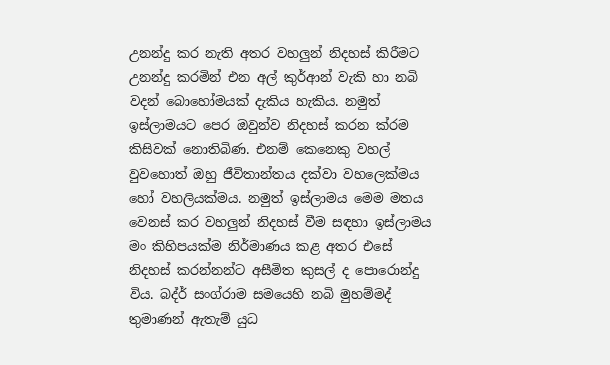උනන්දු කර නැති අතර වහලුන් නිදහස් කිරීමට උනන්දු කරමින් එන අල් කුර්ආන් වැකි හා නබි වදන් බොහෝමයක් දැකිය හැකිය. නමුත් ඉස්ලාමයට පෙර ඔවුන්ව නිදහස් කරන ක්රම කිසිවක් නොතිබිණ. එනම් කෙනෙකු වහල් වුවහොත් ඔහු ජීවිතාන්තය දක්වා වහලෙක්මය හෝ වහලියක්මය. නමුත් ඉස්ලාමය මෙම මතය වෙනස් කර වහලුන් නිදහස් වීම සඳහා ඉස්ලාමය මං කිහිපයක්ම නිර්මාණය කළ අතර එසේ නිදහස් කරන්නන්ට අසීමිත කුසල් ද පොරොන්දු විය. බද්ර් සංග්රාම සමයෙහි නබි මුහම්මද් තුමාණන් ඇතැම් යුධ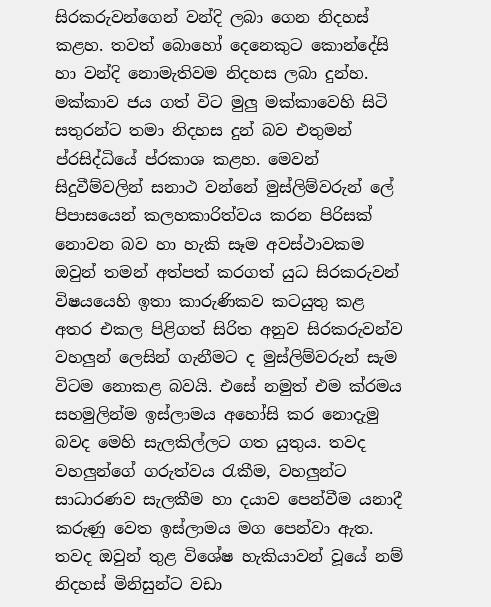සිරකරුවන්ගෙන් වන්දි ලබා ගෙන නිදහස් කළහ. තවත් බොහෝ දෙනෙකුට කොන්දේසි හා වන්දි නොමැතිවම නිදහස ලබා දුන්හ. මක්කාව ජය ගත් විට මුලු මක්කාවෙහි සිටි සතුරන්ට තමා නිදහස දුන් බව එතුමන් ප්රසිද්ධියේ ප්රකාශ කළහ. මෙවන් සිදුවීම්වලින් සනාථ වන්නේ මුස්ලිම්වරුන් ලේ පිපාසයෙන් කලහකාරිත්වය කරන පිරිසක් නොවන බව හා හැකි සෑම අවස්ථාවකම ඔවුන් තමන් අත්පත් කරගත් යුධ සිරකරුවන් විෂයයෙහි ඉතා කාරුණිකව කටයුතු කළ අතර එකල පිළිගත් සිරිත අනුව සිරකරුවන්ව වහලුන් ලෙසින් ගැනීමට ද මුස්ලිම්වරුන් සැම විටම නොකළ බවයි. එසේ නමුත් එම ක්රමය සහමුලින්ම ඉස්ලාමය අහෝසි කර නොදැමු බවද මෙහි සැලකිල්ලට ගත යුතුය. තවද වහලුන්ගේ ගරුත්වය රැකීම, වහලුන්ට සාධාරණව සැලකීම හා දයාව පෙන්වීම යනාදී කරුණු වෙත ඉස්ලාමය මග පෙන්වා ඇත. තවද ඔවුන් තුළ විශේෂ හැකියාවන් වූයේ නම් නිදහස් මිනිසුන්ට වඩා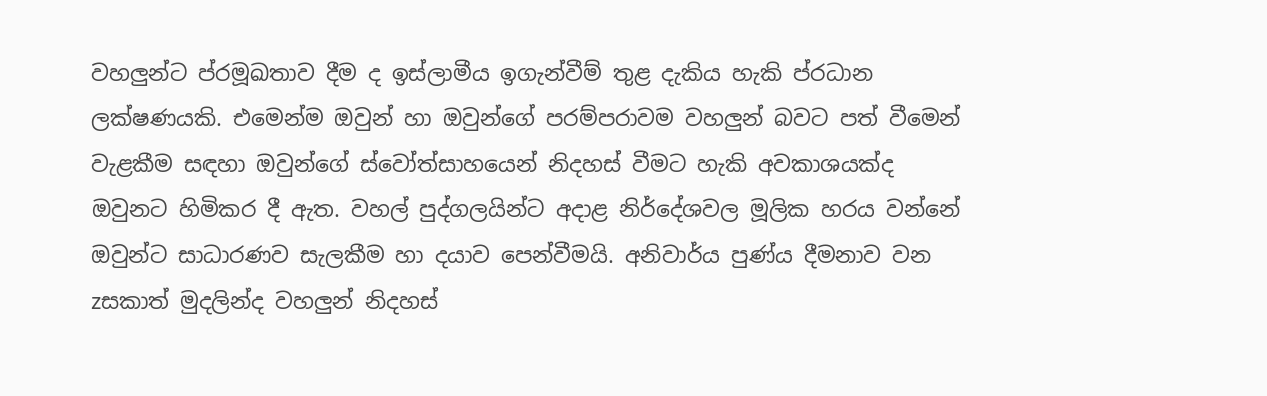වහලුන්ට ප්රමූඛතාව දීම ද ඉස්ලාමීය ඉගැන්වීම් තුළ දැකිය හැකි ප්රධාන ලක්ෂණයකි. එමෙන්ම ඔවුන් හා ඔවුන්ගේ පරම්පරාවම වහලුන් බවට පත් වීමෙන් වැළකීම සඳහා ඔවුන්ගේ ස්වෝත්සාහයෙන් නිදහස් වීමට හැකි අවකාශයක්ද ඔවුනට හිමිකර දී ඇත. වහල් පුද්ගලයින්ට අදාළ නිර්දේශවල මූලික හරය වන්නේ ඔවුන්ට සාධාරණව සැලකීම හා දයාව පෙන්වීමයි. අනිවාර්ය පුණ්ය දීමනාව වන zසකාත් මුදලින්ද වහලුන් නිදහස්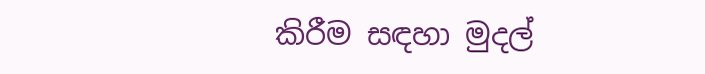කිරීම සඳහා මුදල්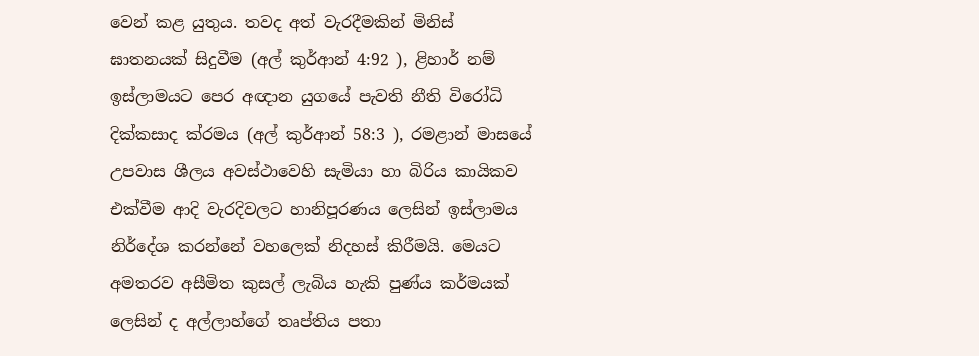වෙන් කළ යුතුය. තවද අත් වැරදීමකින් මිනිස් ඝාතනයක් සිදුවීම (අල් කුර්ආන් 4:92 ), ළිහාර් නම් ඉස්ලාමයට පෙර අඥාන යුගයේ පැවති නීති විරෝධි දික්කසාද ක්රමය (අල් කුර්ආන් 58:3 ), රමළාන් මාසයේ උපවාස ශීලය අවස්ථාවෙහි සැමියා හා බිරිය කායිකව එක්වීම ආදි වැරදිවලට හානිපූරණය ලෙසින් ඉස්ලාමය නිර්දේශ කරන්නේ වහලෙක් නිදහස් කිරීමයි. මෙයට අමතරව අසීමිත කුසල් ලැබිය හැකි පුණ්ය කර්මයක් ලෙසින් ද අල්ලාහ්ගේ තෘප්තිය පතා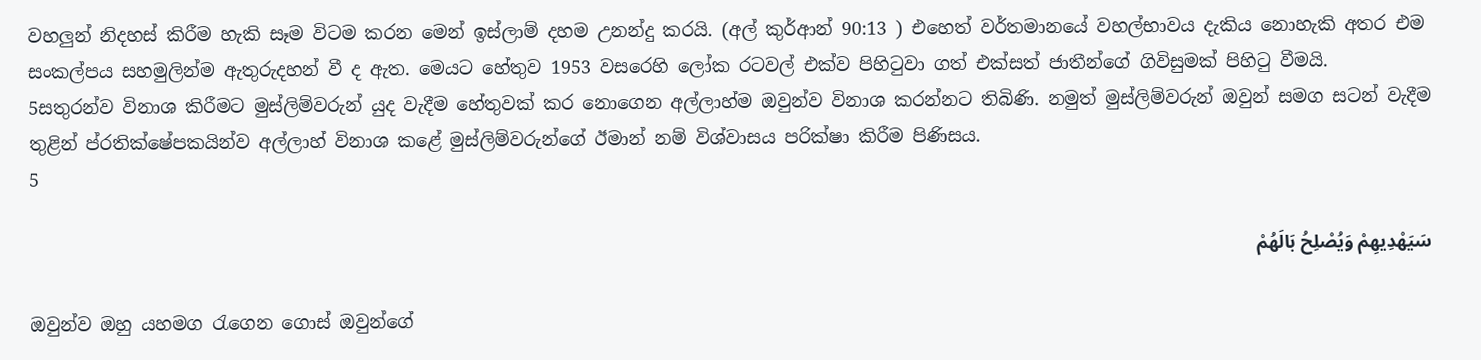වහලුන් නිදහස් කිරීම හැකි සෑම විටම කරන මෙන් ඉස්ලාම් දහම උනන්දු කරයි. (අල් කුර්ආන් 90:13 ) එහෙත් වර්තමානයේ වහල්භාවය දැකිය නොහැකි අතර එම සංකල්පය සහමුලින්ම ඇතුරුදහන් වී ද ඇත. මෙයට හේතුව 1953 වසරෙහි ලෝක රටවල් එක්ව පිහිටුවා ගත් එක්සත් ජාතීන්ගේ ගිවිසුමක් පිහිටු වීමයි.
5සතුරන්ව විනාශ කිරීමට මුස්ලිම්වරුන් යුද වැදීම හේතුවක් කර නොගෙන අල්ලාහ්ම ඔවුන්ව විනාශ කරන්නට තිබිණි. නමුත් මුස්ලිම්වරුන් ඔවුන් සමග සටන් වැදීම තුළින් ප්රතික්ෂේපකයින්ව අල්ලාහ් විනාශ කළේ මුස්ලිම්වරුන්ගේ ඊමාන් නම් විශ්වාසය පරික්ෂා කිරීම පිණිසය.
5

سَيَهْدِيهِمْ وَيُصْلِحُ بَالَهُمْ

ඔවුන්ව ඔහු යහමග රැගෙන ගොස් ඔවුන්ගේ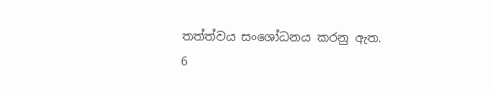තත්ත්වය සංශෝධනය කරනු ඇත.
6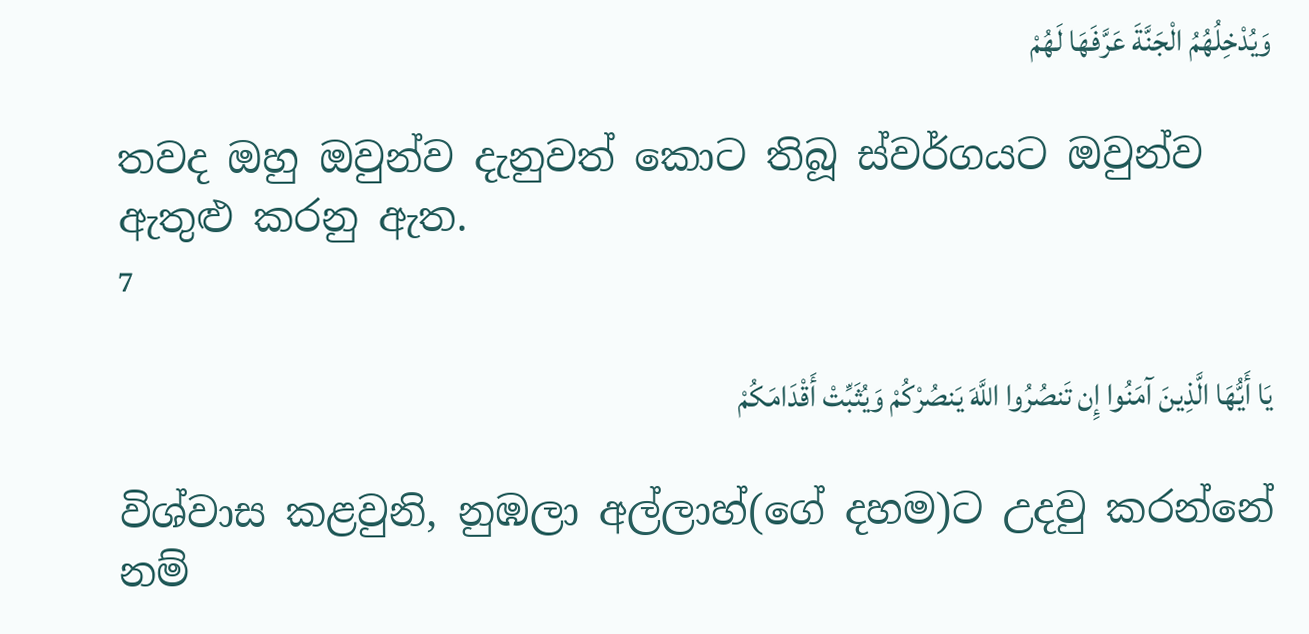وَيُدْخِلُهُمُ الْجَنَّةَ عَرَّفَهَا لَهُمْ

තවද ඔහු ඔවුන්ව දැනුවත් කොට තිබූ ස්වර්ගයට ඔවුන්ව ඇතුළු කරනු ඇත.
7

يَا أَيُّهَا الَّذِينَ آمَنُوا إِن تَنصُرُوا اللَّهَ يَنصُرْكُمْ وَيُثَبِّتْ أَقْدَامَكُمْ

විශ්වාස කළවුනි, නුඹලා අල්ලාහ්(ගේ දහම)ට උදවු කරන්නේ නම්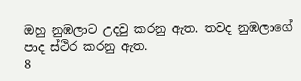ඔහු නුඹලාට උදවු කරනු ඇත. තවද නුඹලාගේ පාද ස්ථිර කරනු ඇත.
8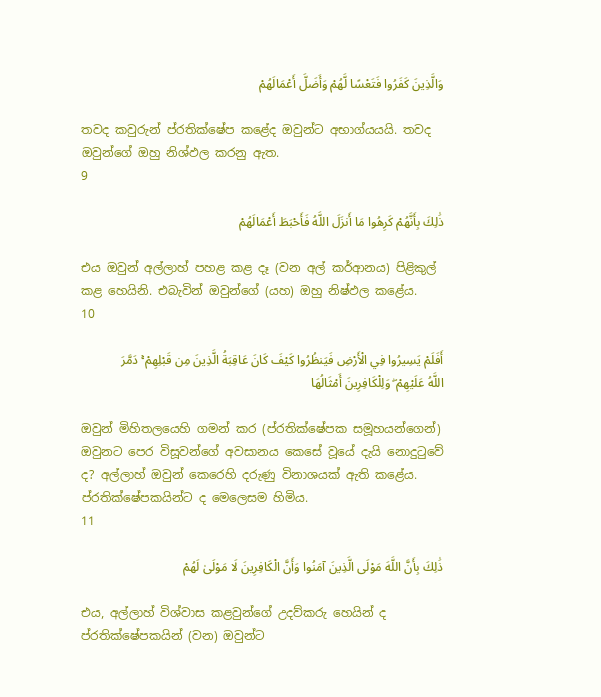وَالَّذِينَ كَفَرُوا فَتَعْسًا لَّهُمْ وَأَضَلَّ أَعْمَالَهُمْ

තවද කවුරුන් ප්රතික්ෂේප කළේද ඔවුන්ට අභාග්යයයි. තවද ඔවුන්ගේ ඔහු නිශ්ඵල කරනු ඇත.
9

ذَٰلِكَ بِأَنَّهُمْ كَرِهُوا مَا أَنزَلَ اللَّهُ فَأَحْبَطَ أَعْمَالَهُمْ

එය ඔවුන් අල්ලාහ් පහළ කළ දෑ (වන අල් කර්ආනය) පිළිකුල් කළ හෙයිනි. එබැවින් ඔවුන්ගේ (යහ) ඔහු නිෂ්ඵල කළේය.
10

أَفَلَمْ يَسِيرُوا فِي الْأَرْضِ فَيَنظُرُوا كَيْفَ كَانَ عَاقِبَةُ الَّذِينَ مِن قَبْلِهِمْ ۚ دَمَّرَ اللَّهُ عَلَيْهِمْ ۖ وَلِلْكَافِرِينَ أَمْثَالُهَا

ඔවුන් මිහිතලයෙහි ගමන් කර (ප්රතික්ෂේපක සමූහයන්ගෙන්) ඔවුනට පෙර විසූවන්ගේ අවසානය කෙසේ වූයේ දැයි නොදුටුවේ ද? අල්ලාහ් ඔවුන් කෙරෙහි දරුණු විනාශයක් ඇති කළේය. ප්රතික්ෂේපකයින්ට ද මෙලෙසම හිමිය.
11

ذَٰلِكَ بِأَنَّ اللَّهَ مَوْلَى الَّذِينَ آمَنُوا وَأَنَّ الْكَافِرِينَ لَا مَوْلَىٰ لَهُمْ

එය, අල්ලාහ් විශ්වාස කළවුන්ගේ උදව්කරු හෙයින් ද ප්රතික්ෂේපකයින් (වන) ඔවුන්ට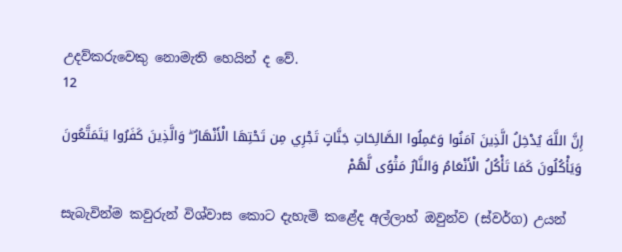උදව්කරුවෙකු නොමැති හෙයින් ද වේ.
12

إِنَّ اللَّهَ يُدْخِلُ الَّذِينَ آمَنُوا وَعَمِلُوا الصَّالِحَاتِ جَنَّاتٍ تَجْرِي مِن تَحْتِهَا الْأَنْهَارُ ۖ وَالَّذِينَ كَفَرُوا يَتَمَتَّعُونَ وَيَأْكُلُونَ كَمَا تَأْكُلُ الْأَنْعَامُ وَالنَّارُ مَثْوًى لَّهُمْ

සැබැවින්ම කවුරුන් විශ්වාස කොට දැහැමි කළේද අල්ලාහ් ඔවුන්ව (ස්වර්ග) උයන්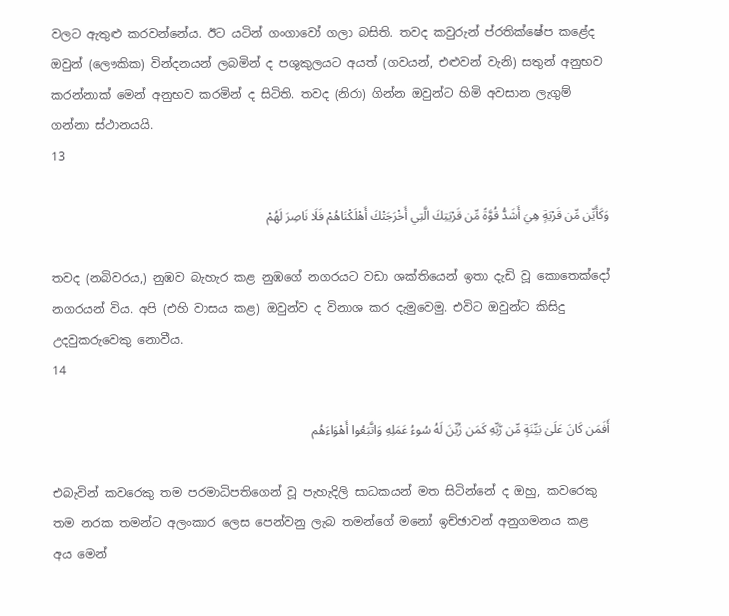වලට ඇතුළු කරවන්නේය. ඊට යටින් ගංගාවෝ ගලා බසිති. තවද කවුරුන් ප්රතික්ෂේප කළේද ඔවුන් (ලෞකික) වින්දනයන් ලබමින් ද පශුකුලයට අයත් (ගවයන්, එළුවන් වැනි) සතුන් අනුභව කරන්නාක් මෙන් අනුභව කරමින් ද සිටිති. තවද (නිරා) ගින්න ඔවුන්ට හිමි අවසාන ලැගුම් ගන්නා ස්ථානයයි.
13

وَكَأَيِّن مِّن قَرْيَةٍ هِيَ أَشَدُّ قُوَّةً مِّن قَرْيَتِكَ الَّتِي أَخْرَجَتْكَ أَهْلَكْنَاهُمْ فَلَا نَاصِرَ لَهُمْ

තවද (නබිවරය,) නුඹව බැහැර කළ නුඹගේ නගරයට වඩා ශක්තියෙන් ඉතා දැඩි වූ කොතෙක්දෝ නගරයන් විය. අපි (එහි වාසය කළ) ඔවුන්ව ද විනාශ කර දැමුවෙමු. එවිට ඔවුන්ට කිසිදු උදවුකරුවෙකු නොවීය.
14

أَفَمَن كَانَ عَلَىٰ بَيِّنَةٍ مِّن رَّبِّهِ كَمَن زُيِّنَ لَهُ سُوءُ عَمَلِهِ وَاتَّبَعُوا أَهْوَاءَهُم

එබැවින් කවරෙකු තම පරමාධිපතිගෙන් වූ පැහැදිලි සාධකයන් මත සිටින්නේ ද ඔහු, කවරෙකු තම නරක තමන්ට අලංකාර ලෙස පෙන්වනු ලැබ තමන්ගේ මනෝ ඉච්ඡාවන් අනුගමනය කළ අය මෙන්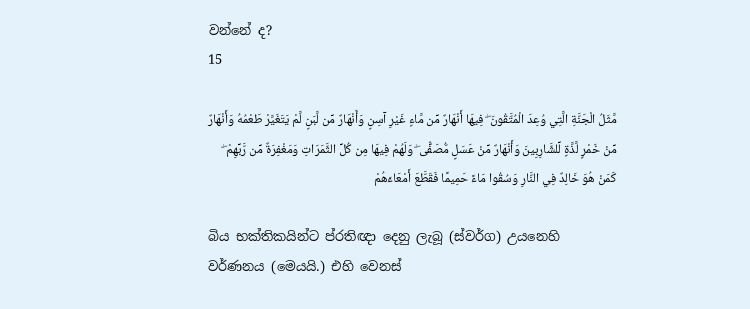වන්නේ ද?
15

مَّثَلُ الْجَنَّةِ الَّتِي وُعِدَ الْمُتَّقُونَ ۖ فِيهَا أَنْهَارٌ مِّن مَّاءٍ غَيْرِ آسِنٍ وَأَنْهَارٌ مِّن لَّبَنٍ لَّمْ يَتَغَيَّرْ طَعْمُهُ وَأَنْهَارٌ مِّنْ خَمْرٍ لَّذَّةٍ لِّلشَّارِبِينَ وَأَنْهَارٌ مِّنْ عَسَلٍ مُّصَفًّى ۖ وَلَهُمْ فِيهَا مِن كُلِّ الثَّمَرَاتِ وَمَغْفِرَةٌ مِّن رَّبِّهِمْ ۖ كَمَنْ هُوَ خَالِدٌ فِي النَّارِ وَسُقُوا مَاءً حَمِيمًا فَقَطَّعَ أَمْعَاءَهُمْ

බිය භක්තිකයින්ට ප්රතිඥා දෙනු ලැබූ (ස්වර්ග) උයනෙහි වර්ණනය (මෙයයි.) එහි වෙනස්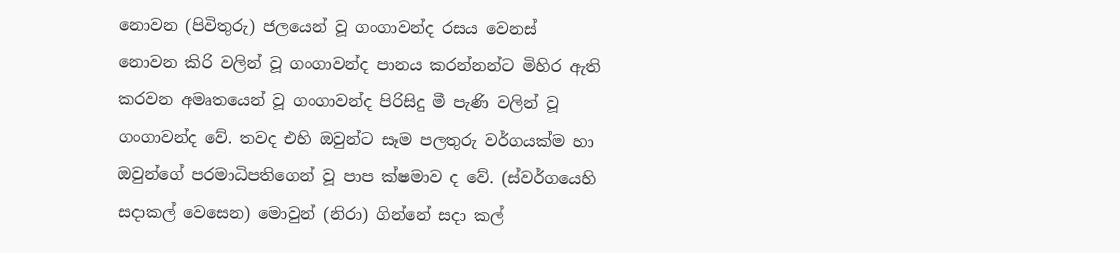නොවන (පිවිතුරු) ජලයෙන් වූ ගංගාවන්ද රසය වෙනස් නොවන කිරි වලින් වූ ගංගාවන්ද පානය කරන්නන්ට මිහිර ඇති කරවන අමෘතයෙන් වූ ගංගාවන්ද පිරිසිදු මී පැණි වලින් වූ ගංගාවන්ද වේ. තවද එහි ඔවුන්ට සෑම පලතුරු වර්ගයක්ම හා ඔවුන්ගේ පරමාධිපතිගෙන් වූ පාප ක්ෂමාව ද වේ. (ස්වර්ගයෙහි සදාකල් වෙසෙන) මොවුන් (නිරා) ගින්නේ සදා කල්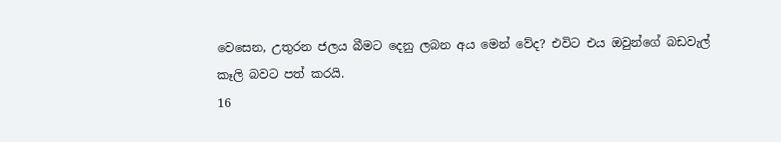වෙසෙන, උතුරන ජලය බීමට දෙනු ලබන අය මෙන් වේද? එවිට එය ඔවුන්ගේ බඩවැල් කෑලි බවට පත් කරයි.
16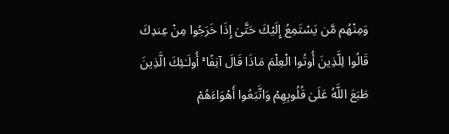وَمِنْهُم مَّن يَسْتَمِعُ إِلَيْكَ حَتَّىٰ إِذَا خَرَجُوا مِنْ عِندِكَ قَالُوا لِلَّذِينَ أُوتُوا الْعِلْمَ مَاذَا قَالَ آنِفًا ۚ أُولَـٰئِكَ الَّذِينَ طَبَعَ اللَّهُ عَلَىٰ قُلُوبِهِمْ وَاتَّبَعُوا أَهْوَاءَهُمْ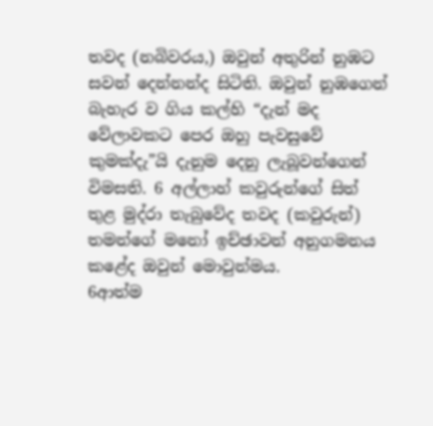තවද (නබිවරය,) ඔවුන් අතුරින් නුඹට සවන් දෙන්නන්ද සිටිති. ඔවුන් නුඹගෙන් බැහැර ව ගිය කල්හි “දැන් මද වේලාවකට පෙර ඔහු පැවසුවේ කුමක්දැ”යි දැනුම දෙනු ලැබූවන්ගෙන් විමසති. 6 අල්ලාහ් කවුරුන්ගේ සිත් තුළ මුද්රා තැබුවේද තවද (කවුරුන්) තමන්ගේ මනෝ ඉච්ඡාවන් අනුගමනය කළේද ඔවුන් මොවුන්මය.
6ආත්ම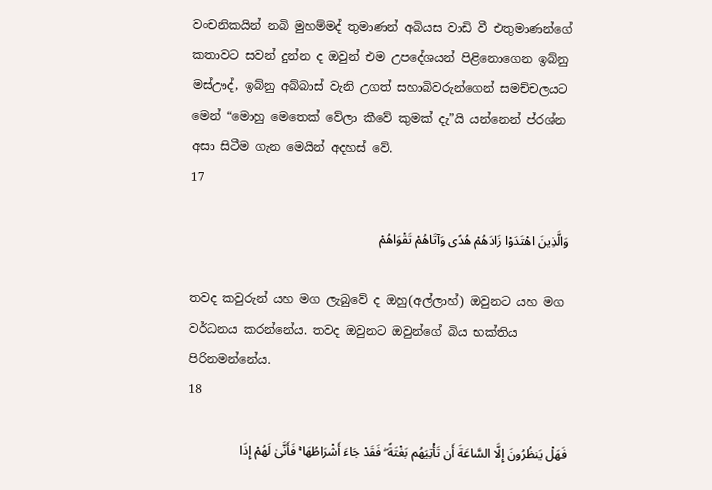වංචනිකයින් නබි මුහම්මද් තුමාණන් අබියස වාඩි වී එතුමාණන්ගේ කතාවට සවන් දුන්න ද ඔවුන් එම උපදේශයන් පිළිනොගෙන ඉබ්නු මස්ඌද්, ඉබ්නු අබ්බාස් වැනි උගත් සහාබිවරුන්ගෙන් සමච්චලයට මෙන් “මොහු මෙතෙක් වේලා කීවේ කුමක් දැ”යි යන්නෙන් ප්රශ්න අසා සිටීම ගැන මෙයින් අදහස් වේ.
17

وَالَّذِينَ اهْتَدَوْا زَادَهُمْ هُدًى وَآتَاهُمْ تَقْوَاهُمْ

තවද කවුරුන් යහ මග ලැබුවේ ද ඔහු(අල්ලාහ්) ඔවුනට යහ මග වර්ධනය කරන්නේය. තවද ඔවුනට ඔවුන්ගේ බිය භක්තිය පිරිනමන්නේය.
18

فَهَلْ يَنظُرُونَ إِلَّا السَّاعَةَ أَن تَأْتِيَهُم بَغْتَةً ۖ فَقَدْ جَاءَ أَشْرَاطُهَا ۚ فَأَنَّىٰ لَهُمْ إِذَا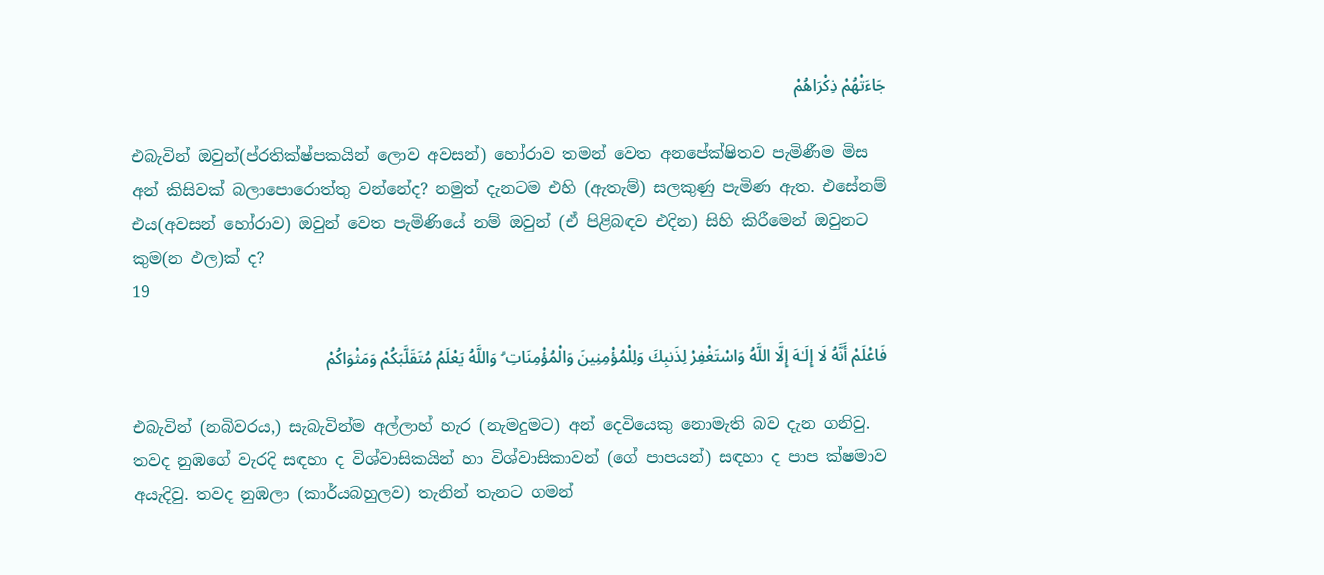جَاءَتْهُمْ ذِكْرَاهُمْ

එබැවින් ඔවුන්(ප්රතික්ෂ්පකයින් ලොව අවසන්) හෝරාව තමන් වෙත අනපේක්ෂිතව පැමිණීම මිස අන් කිසිවක් බලාපොරොත්තු වන්නේද? නමුත් දැනටම එහි (ඇතැම්) සලකුණු පැමිණ ඇත. එසේනම් එය(අවසන් හෝරාව) ඔවුන් වෙත පැමිණියේ නම් ඔවුන් (ඒ පිළිබඳව එදින) සිහි කිරීමෙන් ඔවුනට කුම(න ඵල)ක් ද?
19

فَاعْلَمْ أَنَّهُ لَا إِلَـٰهَ إِلَّا اللَّهُ وَاسْتَغْفِرْ لِذَنبِكَ وَلِلْمُؤْمِنِينَ وَالْمُؤْمِنَاتِ ۗ وَاللَّهُ يَعْلَمُ مُتَقَلَّبَكُمْ وَمَثْوَاكُمْ

එබැවින් (නබිවරය,) සැබැවින්ම අල්ලාහ් හැර (නැමදුමට) අන් දෙවියෙකු නොමැති බව දැන ගනිවු. තවද නුඹගේ වැරදි සඳහා ද විශ්වාසිකයින් හා විශ්වාසිකාවන් (ගේ පාපයන්) සඳහා ද පාප ක්ෂමාව අයැදිවු. තවද නුඹලා (කාර්යබහුලව) තැනින් තැනට ගමන්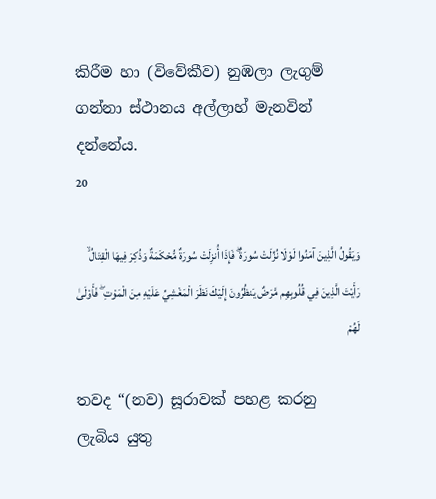කිරීම හා (විවේකීව) නුඹලා ලැගුම් ගන්නා ස්ථානය අල්ලාහ් මැනවින් දන්නේය.
20

وَيَقُولُ الَّذِينَ آمَنُوا لَوْلَا نُزِّلَتْ سُورَةٌ ۖ فَإِذَا أُنزِلَتْ سُورَةٌ مُّحْكَمَةٌ وَذُكِرَ فِيهَا الْقِتَالُ ۙ رَأَيْتَ الَّذِينَ فِي قُلُوبِهِم مَّرَضٌ يَنظُرُونَ إِلَيْكَ نَظَرَ الْمَغْشِيِّ عَلَيْهِ مِنَ الْمَوْتِ ۖ فَأَوْلَىٰ لَهُمْ

තවද “(නව) සූරාවක් පහළ කරනු ලැබිය යුතු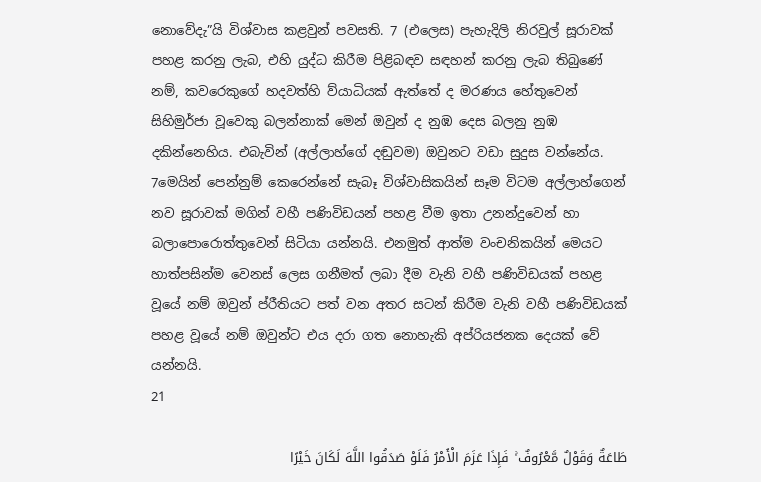නොවේදැ”යි විශ්වාස කළවුන් පවසති. 7 (එලෙස) පැහැදිලි නිරවුල් සූරාවක් පහළ කරනු ලැබ, එහි යුද්ධ කිරීම පිළිබඳව සඳහන් කරනු ලැබ තිබුණේ නම්, කවරෙකුගේ හදවත්හි ව්යාධියක් ඇත්තේ ද මරණය හේතුවෙන් සිහිමුර්ජා වූවෙකු බලන්නාක් මෙන් ඔවුන් ද නුඹ දෙස බලනු නුඹ දකින්නෙහිය. එබැවින් (අල්ලාහ්ගේ දඬුවම) ඔවුනට වඩා සුදුස වන්නේය.
7මෙයින් පෙන්නුම් කෙරෙන්නේ සැබෑ විශ්වාසිකයින් සෑම විටම අල්ලාහ්ගෙන් නව සූරාවක් මගින් වහී පණිවිඩයන් පහළ වීම ඉතා උනන්දුවෙන් හා බලාපොරොත්තුවෙන් සිටියා යන්නයි. එනමුත් ආත්ම වංචනිකයින් මෙයට හාත්පසින්ම වෙනස් ලෙස ගනීමත් ලබා දීම වැනි වහී පණිවිඩයක් පහළ වූයේ නම් ඔවුන් ප්රීතියට පත් වන අතර සටන් කිරීම වැනි වහී පණිවිඩයක් පහළ වූයේ නම් ඔවුන්ට එය දරා ගත නොහැකි අප්රියජනක දෙයක් වේ යන්නයි.
21

طَاعَةٌ وَقَوْلٌ مَّعْرُوفٌ ۚ فَإِذَا عَزَمَ الْأَمْرُ فَلَوْ صَدَقُوا اللَّهَ لَكَانَ خَيْرًا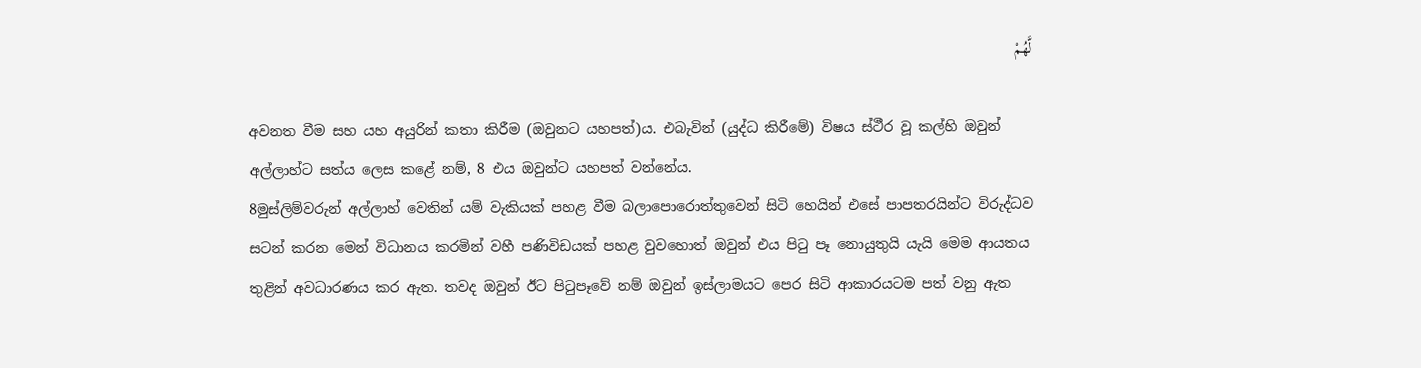لَّهُمْ

අවනත වීම සහ යහ අයුරින් කතා කිරීම (ඔවුනට යහපත්)ය. එබැවින් (යුද්ධ කිරීමේ) විෂය ස්ථීර වූ කල්හි ඔවුන් අල්ලාහ්ට සත්ය ලෙස කළේ නම්, 8 එය ඔවුන්ට යහපත් වන්නේය.
8මුස්ලිම්වරුන් අල්ලාහ් වෙතින් යම් වැකියක් පහළ වීම බලාපොරොත්තුවෙන් සිටි හෙයින් එසේ පාපතරයින්ට විරුද්ධව සටන් කරන මෙන් විධානය කරමින් වහී පණිවිඩයක් පහළ වුවහොත් ඔවුන් එය පිටු පෑ නොයුතුයි යැයි මෙම ආයතය තුළින් අවධාරණය කර ඇත. තවද ඔවුන් ඊට පිටුපෑවේ නම් ඔවුන් ඉස්ලාමයට පෙර සිටි ආකාරයටම පත් වනු ඇත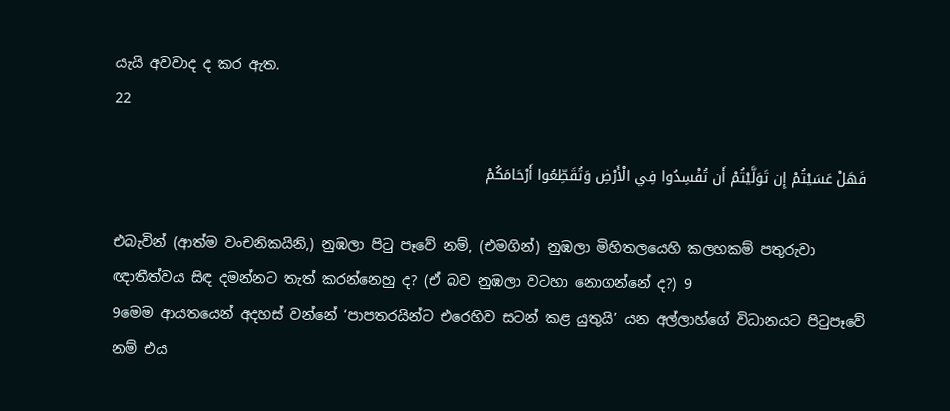යැයි අවවාද ද කර ඇත.
22

فَهَلْ عَسَيْتُمْ إِن تَوَلَّيْتُمْ أَن تُفْسِدُوا فِي الْأَرْضِ وَتُقَطِّعُوا أَرْحَامَكُمْ

එබැවින් (ආත්ම වංචනිකයිනි,) නුඹලා පිටු පෑවේ නම්, (එමගින්) නුඹලා මිහිතලයෙහි කලහකම් පතුරුවා ඥාතීත්වය සිඳ දමන්නට තැත් කරන්නෙහු ද? (ඒ බව නුඹලා වටහා නොගන්නේ ද?) 9
9මෙම ආයතයෙන් අදහස් වන්නේ ‘පාපතරයින්ට එරෙහිව සටන් කළ යුතුයි’ යන අල්ලාහ්ගේ විධානයට පිටුපෑවේ නම් එය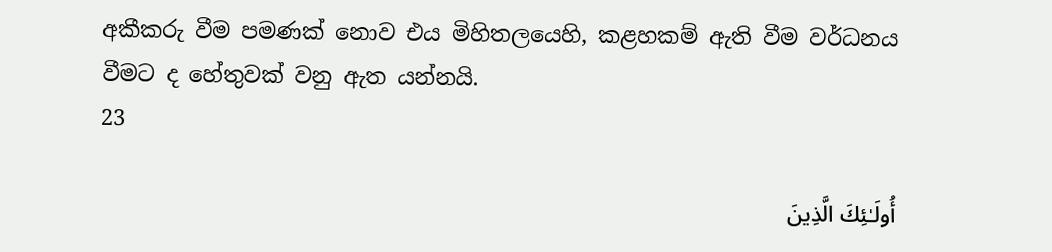අකීකරු වීම පමණක් නොව එය මිහිතලයෙහි, කළහකම් ඇති වීම වර්ධනය වීමට ද හේතුවක් වනු ඇත යන්නයි.
23

أُولَـٰئِكَ الَّذِينَ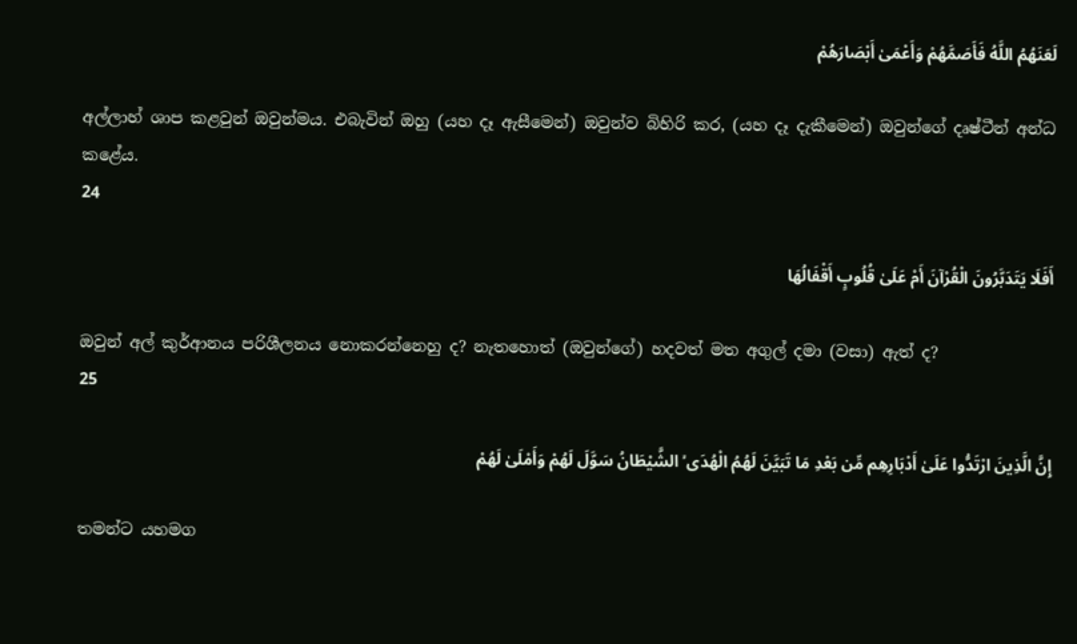لَعَنَهُمُ اللَّهُ فَأَصَمَّهُمْ وَأَعْمَىٰ أَبْصَارَهُمْ

අල්ලාහ් ශාප කළවුන් ඔවුන්මය. එබැවින් ඔහු (යහ දෑ ඇසීමෙන්) ඔවුන්ව බිහිරි කර, (යහ දෑ දැකීමෙන්) ඔවුන්ගේ දෘෂ්ටීන් අන්ධ කළේය.
24

أَفَلَا يَتَدَبَّرُونَ الْقُرْآنَ أَمْ عَلَىٰ قُلُوبٍ أَقْفَالُهَا

ඔවුන් අල් කුර්ආනය පරිශීලනය නොකරන්නෙහු ද? නැතහොත් (ඔවුන්ගේ) හදවත් මත අගුල් දමා (වසා) ඇත් ද?
25

إِنَّ الَّذِينَ ارْتَدُّوا عَلَىٰ أَدْبَارِهِم مِّن بَعْدِ مَا تَبَيَّنَ لَهُمُ الْهُدَى ۙ الشَّيْطَانُ سَوَّلَ لَهُمْ وَأَمْلَىٰ لَهُمْ

තමන්ට යහමග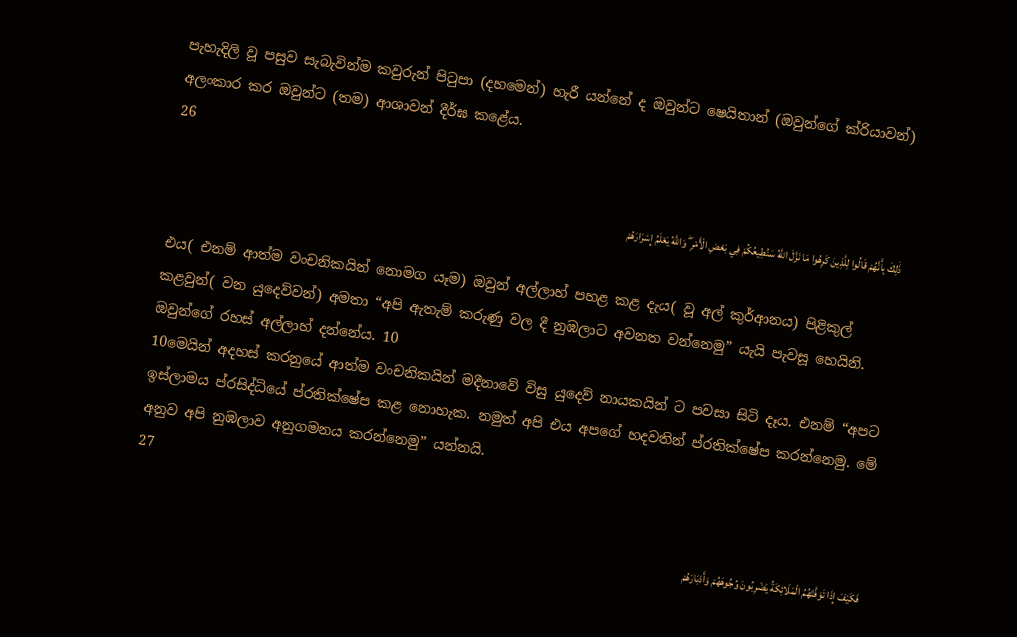පැහැදිලි වූ පසුව සැබැවින්ම කවුරුන් පිටුපා (දහමෙන්) හැරී යන්නේ ද ඔවුන්ට ෂෙයිතාන් (ඔවුන්ගේ ක්රියාවන්) අලංකාර කර ඔවුන්ට (තම) ආශාවන් දීර්ඝ කළේය.
26

ذَٰلِكَ بِأَنَّهُمْ قَالُوا لِلَّذِينَ كَرِهُوا مَا نَزَّلَ اللَّهُ سَنُطِيعُكُمْ فِي بَعْضِ الْأَمْرِ ۖ وَاللَّهُ يَعْلَمُ إِسْرَارَهُمْ

එය( එනම් ආත්ම වංචනිකයින් නොමග යෑම) ඔවුන් අල්ලාහ් පහළ කළ දැය( වූ අල් කුර්ආනය) පිළිකුල් කළවුන්( වන යුදෙව්වන්) අමතා “අපි ඇතැම් කරුණු වල දී නුඹලාට අවනත වන්නෙමු” යැයි පැවසූ හෙයිනි. ඔවුන්ගේ රහස් අල්ලාහ් දන්නේය. 10
10මෙයින් අදහස් කරනුයේ ආත්ම වංචනිකයින් මදීනාවේ විසු යුදෙව් නායකයින් ට පවසා සිටි දෑය. එනම් “අපට ඉස්ලාමය ප්රසිද්ධියේ ප්රතික්ෂේප කළ නොහැක. නමුත් අපි එය අපගේ හදවතින් ප්රතික්ෂේප කරන්නෙමු. මේ අනුව අපි නුඹලාව අනුගමනය කරන්නෙමු” යන්නයි.
27

فَكَيْفَ إِذَا تَوَفَّتْهُمُ الْمَلَائِكَةُ يَضْرِبُونَ وُجُوهَهُمْ وَأَدْبَارَهُمْ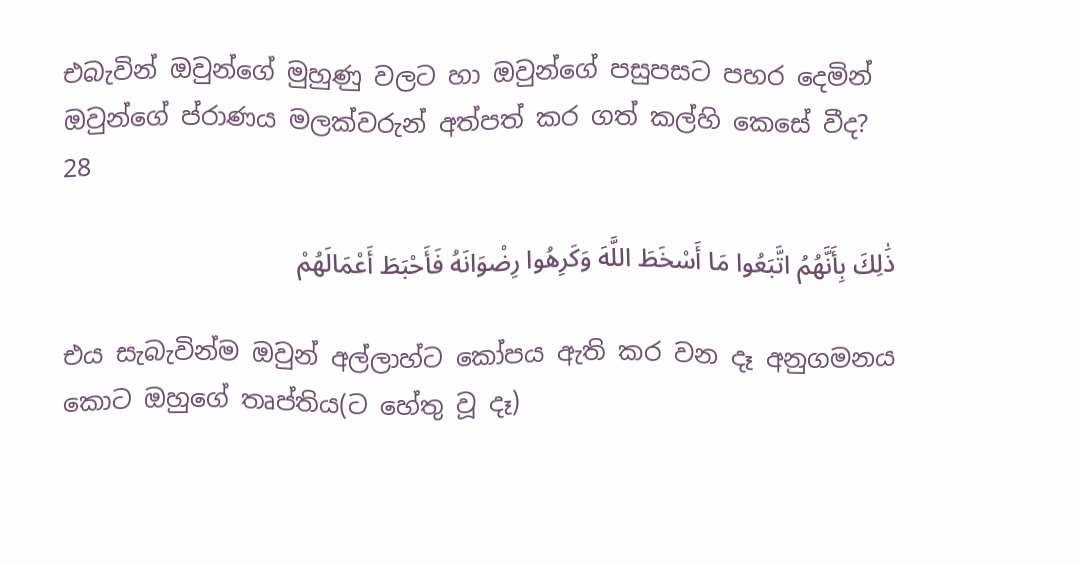එබැවින් ඔවුන්ගේ මුහුණු වලට හා ඔවුන්ගේ පසුපසට පහර දෙමින් ඔවුන්ගේ ප්රාණය මලක්වරුන් අත්පත් කර ගත් කල්හි කෙසේ වීද?
28

ذَٰلِكَ بِأَنَّهُمُ اتَّبَعُوا مَا أَسْخَطَ اللَّهَ وَكَرِهُوا رِضْوَانَهُ فَأَحْبَطَ أَعْمَالَهُمْ

එය සැබැවින්ම ඔවුන් අල්ලාහ්ට කෝපය ඇති කර වන දෑ අනුගමනය කොට ඔහුගේ තෘප්තිය(ට හේතු වූ දෑ)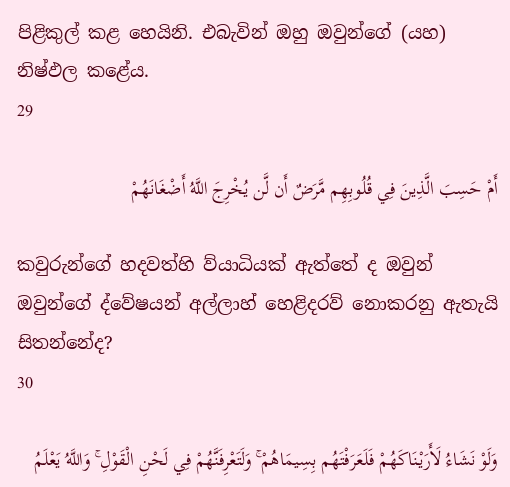පිළිකුල් කළ හෙයිනි. එබැවින් ඔහු ඔවුන්ගේ (යහ) නිෂ්ඵල කළේය.
29

أَمْ حَسِبَ الَّذِينَ فِي قُلُوبِهِم مَّرَضٌ أَن لَّن يُخْرِجَ اللَّهُ أَضْغَانَهُمْ

කවුරුන්ගේ හදවත්හි ව්යාධියක් ඇත්තේ ද ඔවුන් ඔවුන්ගේ ද්වේෂයන් අල්ලාහ් හෙළිදරව් නොකරනු ඇතැයි සිතන්නේද?
30

وَلَوْ نَشَاءُ لَأَرَيْنَاكَهُمْ فَلَعَرَفْتَهُم بِسِيمَاهُمْ ۚ وَلَتَعْرِفَنَّهُمْ فِي لَحْنِ الْقَوْلِ ۚ وَاللَّهُ يَعْلَمُ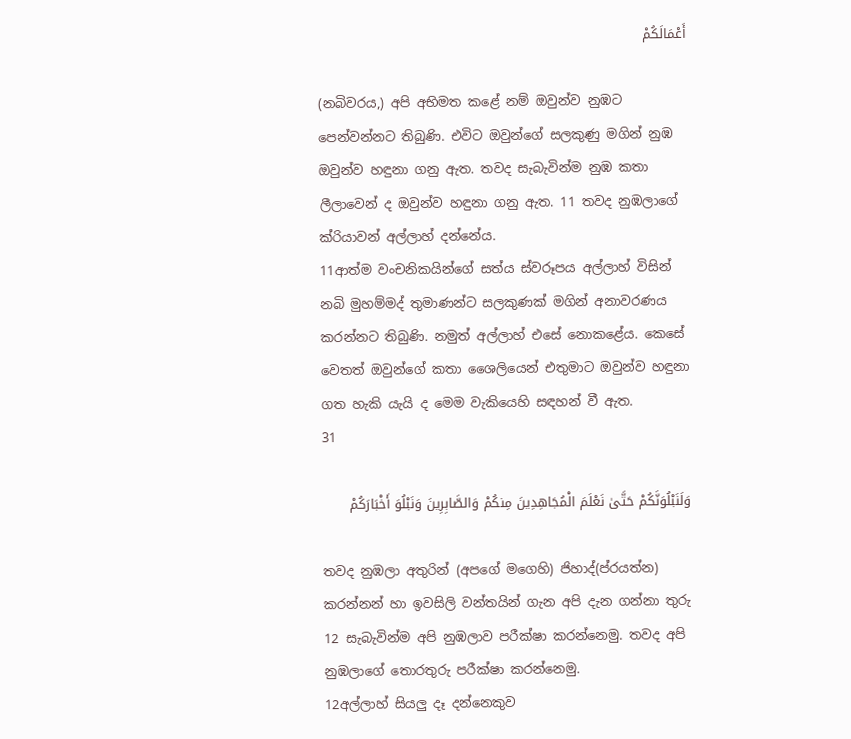أَعْمَالَكُمْ

(නබිවරය,) අපි අභිමත කළේ නම් ඔවුන්ව නුඹට පෙන්වන්නට තිබුණි. එවිට ඔවුන්ගේ සලකුණු මගින් නුඹ ඔවුන්ව හඳුනා ගනු ඇත. තවද සැබැවින්ම නුඹ කතා ලීලාවෙන් ද ඔවුන්ව හඳුනා ගනු ඇත. 11 තවද නුඹලාගේ ක්රියාවන් අල්ලාහ් දන්නේය.
11ආත්ම වංචනිකයින්ගේ සත්ය ස්වරූපය අල්ලාහ් විසින් නබි මුහම්මද් තුමාණන්ට සලකුණක් මගින් අනාවරණය කරන්නට තිබුණි. නමුත් අල්ලාහ් එසේ නොකළේය. කෙසේ වෙතත් ඔවුන්ගේ කතා ශෛලියෙන් එතුමාට ඔවුන්ව හඳුනා ගත හැකි යැයි ද මෙම වැකියෙහි සඳහන් වී ඇත.
31

وَلَنَبْلُوَنَّكُمْ حَتَّىٰ نَعْلَمَ الْمُجَاهِدِينَ مِنكُمْ وَالصَّابِرِينَ وَنَبْلُوَ أَخْبَارَكُمْ

තවද නුඹලා අතුරින් (අපගේ මගෙහි) ජිහාද්(ප්රයත්න) කරන්නන් හා ඉවසිලි වන්තයින් ගැන අපි දැන ගන්නා තුරු 12 සැබැවින්ම අපි නුඹලාව පරීක්ෂා කරන්නෙමු. තවද අපි නුඹලාගේ තොරතුරු පරීක්ෂා කරන්නෙමු.
12අල්ලාහ් සියලු දෑ දන්නෙකුව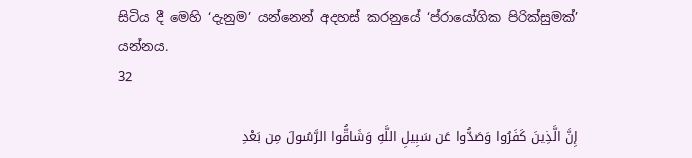සිටිය දී මෙහි ‘දැනුම’ යන්නෙන් අදහස් කරනුයේ ‘ප්රායෝගික පිරික්සුමක්’ යන්නය.
32

إِنَّ الَّذِينَ كَفَرُوا وَصَدُّوا عَن سَبِيلِ اللَّهِ وَشَاقُّوا الرَّسُولَ مِن بَعْدِ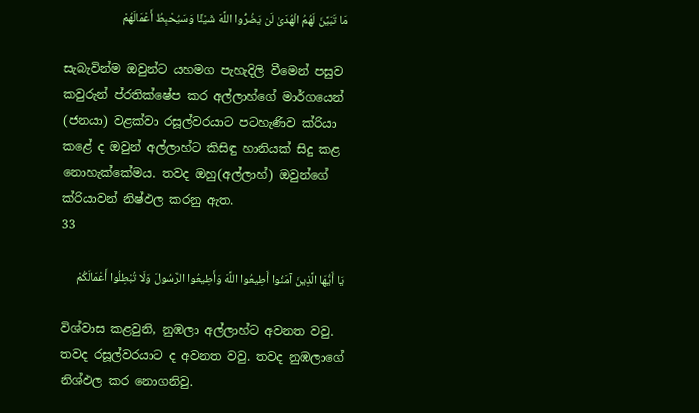مَا تَبَيَّنَ لَهُمُ الْهُدَىٰ لَن يَضُرُّوا اللَّهَ شَيْئًا وَسَيُحْبِطُ أَعْمَالَهُمْ

සැබැවින්ම ඔවුන්ට යහමග පැහැදිලි වීමෙන් පසුව කවුරුන් ප්රතික්ෂේප කර අල්ලාහ්ගේ මාර්ගයෙන් (ජනයා) වළක්වා රසූල්වරයාට පටහැණිව ක්රියා කළේ ද ඔවුන් අල්ලාහ්ට කිසිඳු හානියක් සිදු කළ නොහැක්කේමය. තවද ඔහු(අල්ලාහ්) ඔවුන්ගේ ක්රියාවන් නිෂ්ඵල කරනු ඇත.
33

يَا أَيُّهَا الَّذِينَ آمَنُوا أَطِيعُوا اللَّهَ وَأَطِيعُوا الرَّسُولَ وَلَا تُبْطِلُوا أَعْمَالَكُمْ

විශ්වාස කළවුනි, නුඹලා අල්ලාහ්ට අවනත වවු. තවද රසූල්වරයාට ද අවනත වවු. තවද නුඹලාගේ නිශ්ඵල කර නොගනිවු.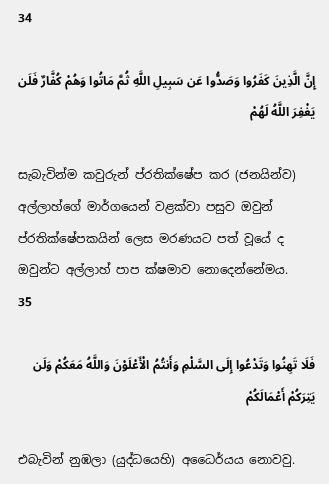34

إِنَّ الَّذِينَ كَفَرُوا وَصَدُّوا عَن سَبِيلِ اللَّهِ ثُمَّ مَاتُوا وَهُمْ كُفَّارٌ فَلَن يَغْفِرَ اللَّهُ لَهُمْ

සැබැවින්ම කවුරුන් ප්රතික්ෂේප කර (ජනයින්ව) අල්ලාහ්ගේ මාර්ගයෙන් වළක්වා පසුව ඔවුන් ප්රතික්ෂේපකයින් ලෙස මරණයට පත් වූයේ ද ඔවුන්ට අල්ලාහ් පාප ක්ෂමාව නොදෙන්නේමය.
35

فَلَا تَهِنُوا وَتَدْعُوا إِلَى السَّلْمِ وَأَنتُمُ الْأَعْلَوْنَ وَاللَّهُ مَعَكُمْ وَلَن يَتِرَكُمْ أَعْمَالَكُمْ

එබැවින් නුඹලා (යුද්ධයෙහි) අධෛර්යය නොවවු.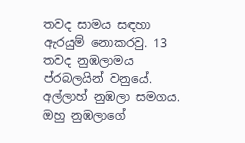තවද සාමය සඳහා ඇරයුම් නොකරවු. 13 තවද නුඹලාමය ප්රබලයින් වනුයේ. අල්ලාහ් නුඹලා සමගය. ඔහු නුඹලාගේ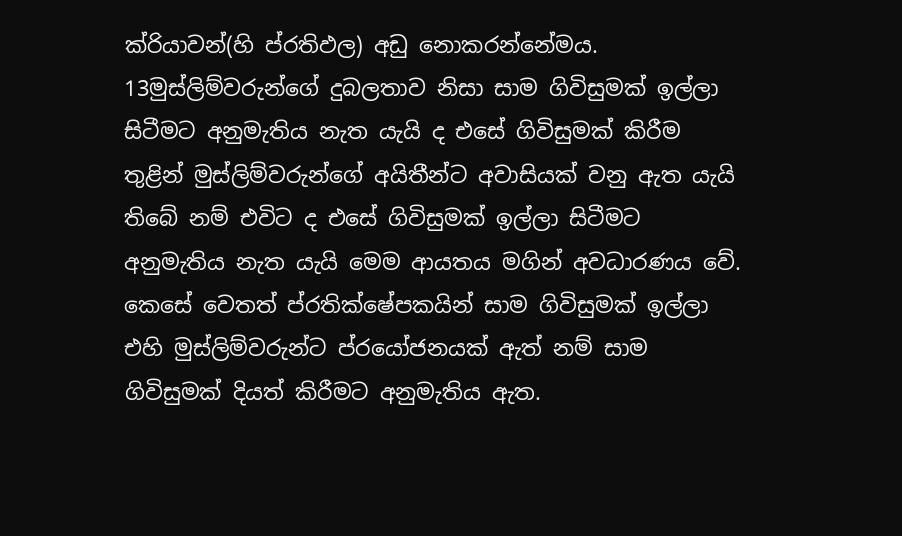ක්රියාවන්(හි ප්රතිඵල) අඩු නොකරන්නේමය.
13මුස්ලිම්වරුන්ගේ දුබලතාව නිසා සාම ගිවිසුමක් ඉල්ලා සිටීමට අනුමැතිය නැත යැයි ද එසේ ගිවිසුමක් කිරීම තුළින් මුස්ලිම්වරුන්ගේ අයිතීන්ට අවාසියක් වනු ඇත යැයි තිබේ නම් එවිට ද එසේ ගිවිසුමක් ඉල්ලා සිටීමට අනුමැතිය නැත යැයි මෙම ආයතය මගින් අවධාරණය වේ. කෙසේ වෙතත් ප්රතික්ෂේපකයින් සාම ගිවිසුමක් ඉල්ලා එහි මුස්ලිම්වරුන්ට ප්රයෝජනයක් ඇත් නම් සාම ගිවිසුමක් දියත් කිරීමට අනුමැතිය ඇත.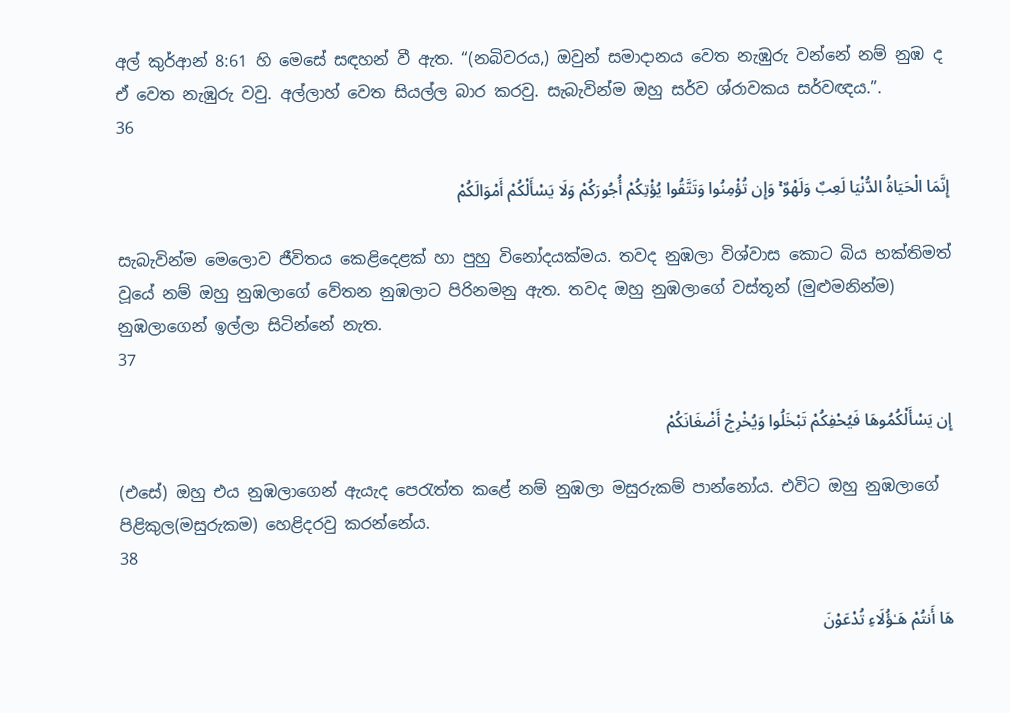අල් කුර්ආන් 8:61 හි මෙසේ සඳහන් වී ඇත. “(නබිවරය,) ඔවුන් සමාදානය වෙත නැඹුරු වන්නේ නම් නුඹ ද ඒ වෙත නැඹුරු වවු. අල්ලාහ් වෙත සියල්ල බාර කරවු. සැබැවින්ම ඔහු සර්ව ශ්රාවකය සර්වඥය.”.
36

إِنَّمَا الْحَيَاةُ الدُّنْيَا لَعِبٌ وَلَهْوٌ ۚ وَإِن تُؤْمِنُوا وَتَتَّقُوا يُؤْتِكُمْ أُجُورَكُمْ وَلَا يَسْأَلْكُمْ أَمْوَالَكُمْ

සැබැවින්ම මෙලොව ජීවිතය කෙළිදෙළක් හා පුහු විනෝදයක්මය. තවද නුඹලා විශ්වාස කොට බිය භක්තිමත් වූයේ නම් ඔහු නුඹලාගේ වේතන නුඹලාට පිරිනමනු ඇත. තවද ඔහු නුඹලාගේ වස්තූන් (මුළුමනින්ම) නුඹලාගෙන් ඉල්ලා සිටින්නේ නැත.
37

إِن يَسْأَلْكُمُوهَا فَيُحْفِكُمْ تَبْخَلُوا وَيُخْرِجْ أَضْغَانَكُمْ

(එසේ) ඔහු එය නුඹලාගෙන් ඇයැද පෙරැත්ත කළේ නම් නුඹලා මසුරුකම් පාන්නෝය. එවිට ඔහු නුඹලාගේ පිළිකුල(මසුරුකම) හෙළිදරවු කරන්නේය.
38

هَا أَنتُمْ هَـٰؤُلَاءِ تُدْعَوْنَ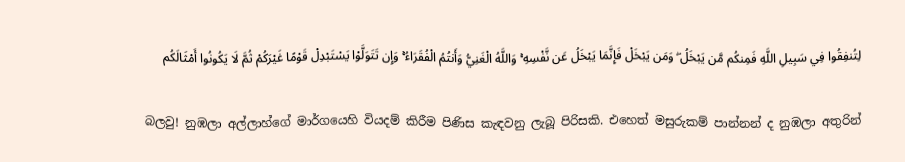لِتُنفِقُوا فِي سَبِيلِ اللَّهِ فَمِنكُم مَّن يَبْخَلُ ۖ وَمَن يَبْخَلْ فَإِنَّمَا يَبْخَلُ عَن نَّفْسِهِ ۚ وَاللَّهُ الْغَنِيُّ وَأَنتُمُ الْفُقَرَاءُ ۚ وَإِن تَتَوَلَّوْا يَسْتَبْدِلْ قَوْمًا غَيْرَكُمْ ثُمَّ لَا يَكُونُوا أَمْثَالَكُم

බලවු! නුඹලා අල්ලාහ්ගේ මාර්ගයෙහි වියදම් කිරීම පිණිස කැඳවනු ලැබූ පිරිසකි. එහෙත් මසුරුකම් පාන්නන් ද නුඹලා අතුරින්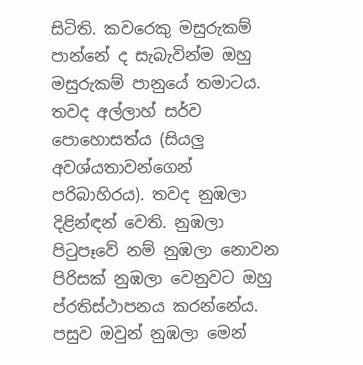සිටිති. කවරෙකු මසුරුකම් පාන්නේ ද සැබැවින්ම ඔහු මසුරුකම් පානුයේ තමාටය. තවද අල්ලාහ් සර්ව පොහොසත්ය (සියලු අවශ්යතාවන්ගෙන් පරිබාහිරය). තවද නුඹලා දිළින්ඳන් වෙති. නුඹලා පිටුපෑවේ නම් නුඹලා නොවන පිරිසක් නුඹලා වෙනුවට ඔහු ප්රතිස්ථාපනය කරන්නේය. පසුව ඔවුන් නුඹලා මෙන්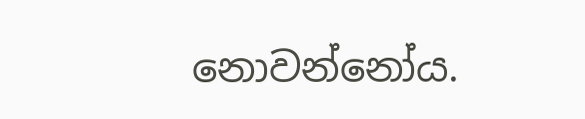නොවන්නෝය.